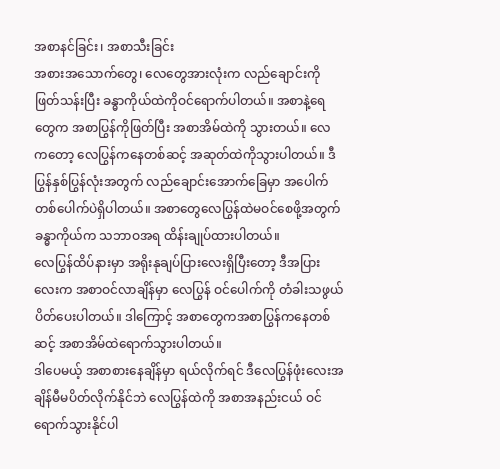အစာနင်ခြင်း၊ အစာသီးခြင်း
အစားအသောက်တွေ၊ လေတွေအားလုံးက လည်ချောင်းကိုဖြတ်သန်းပြီး ခန္ဓာကိုယ်ထဲကိုဝင်ရောက်ပါတယ်။ အစာနဲ့ရေတွေက အစာပြွန်ကိုဖြတ်ပြီး အစာအိမ်ထဲကို သွားတယ်။ လေကတော့ လေပြွန်ကနေတစ်ဆင့် အဆုတ်ထဲကိုသွားပါတယ်။ ဒီပြွန်နှစ်ပြွန်လုံးအတွက် လည်ချောင်းအောက်ခြေမှာ အပေါက်တစ်ပေါက်ပဲရှိပါတယ်။ အစာတွေလေပြွန်ထဲမဝင်စေဖို့အတွက် ခန္ဓာကိုယ်က သဘာဝအရ ထိန်းချုပ်ထားပါတယ်။
လေပြွန်ထိပ်နားမှာ အရိုးနုချပ်ပြားလေးရှိပြီးတော့ ဒီအပြားလေးက အစာဝင်လာချိန်မှာ လေပြွန် ဝင်ပေါက်ကို တံခါးသဖွယ်ပိတ်ပေးပါတယ်။ ဒါကြောင့် အစာတွေကအစာပြွန်ကနေတစ်ဆင့် အစာအိမ်ထဲရောက်သွားပါတယ်။
ဒါပေမယ့် အစာစားနေချိန်မှာ ရယ်လိုက်ရင် ဒီလေပြွန်ဖုံးလေးအချိန်မီမပိတ်လိုက်နိုင်ဘဲ လေပြွန်ထဲကို အစာအနည်းငယ် ဝင်ရောက်သွားနိုင်ပါ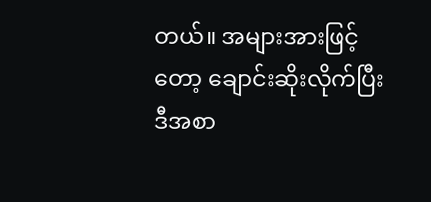တယ်။ အများအားဖြင့်တော့ ချောင်းဆိုးလိုက်ပြီး ဒီအစာ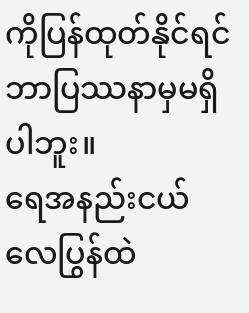ကိုပြန်ထုတ်နိုင်ရင် ဘာပြဿနာမှမရှိပါဘူး။
ရေအနည်းငယ် လေပြွန်ထဲ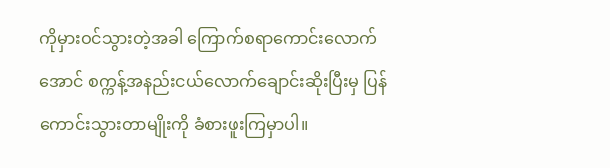ကိုမှားဝင်သွားတဲ့အခါ ကြောက်စရာကောင်းလောက်အောင် စက္ကန့်အနည်းငယ်လောက်ချောင်းဆိုးပြီးမှ ပြန်ကောင်းသွားတာမျိုးကို ခံစားဖူးကြမှာပါ။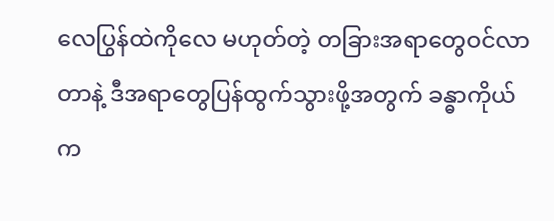လေပြွန်ထဲကိုလေ မဟုတ်တဲ့ တခြားအရာတွေဝင်လာတာနဲ့ ဒီအရာတွေပြန်ထွက်သွားဖို့အတွက် ခန္ဓာကိုယ်က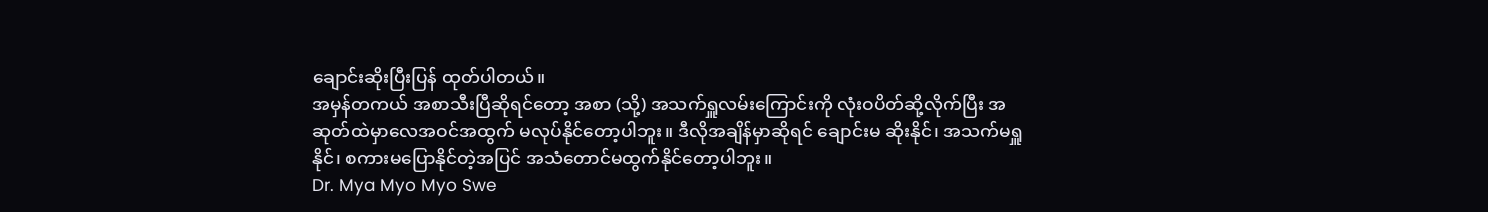ချောင်းဆိုးပြီးပြန် ထုတ်ပါတယ်။
အမှန်တကယ် အစာသီးပြီဆိုရင်တော့ အစာ (သို့) အသက်ရှူလမ်းကြောင်းကို လုံးဝပိတ်ဆို့လိုက်ပြီး အဆုတ်ထဲမှာလေအဝင်အထွက် မလုပ်နိုင်တော့ပါဘူး။ ဒီလိုအချိန်မှာဆိုရင် ချောင်းမ ဆိုးနိုင်၊ အသက်မရှူနိုင်၊ စကားမပြောနိုင်တဲ့အပြင် အသံတောင်မထွက်နိုင်တော့ပါဘူး။
Dr. Mya Myo Myo Swe